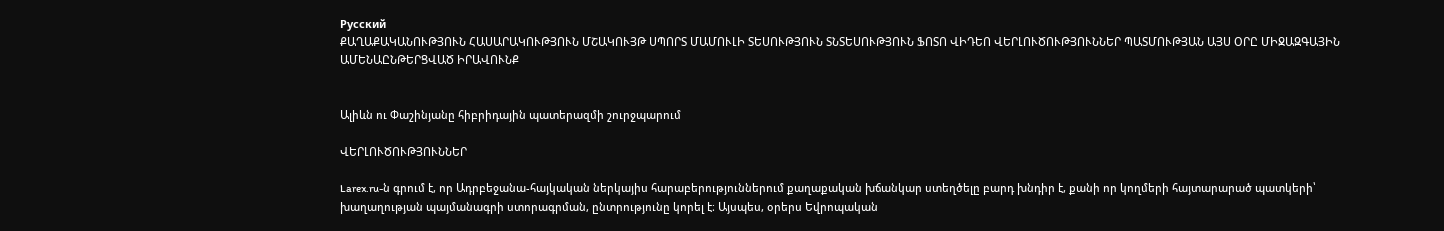Русский
ՔԱՂԱՔԱԿԱՆՈՒԹՅՈՒՆ ՀԱՍԱՐԱԿՈՒԹՅՈՒՆ ՄՇԱԿՈՒՅԹ ՍՊՈՐՏ ՄԱՄՈՒԼԻ ՏԵՍՈՒԹՅՈՒՆ ՏՆՏԵՍՈՒԹՅՈՒՆ ՖՈՏՈ ՎԻԴԵՈ ՎԵՐԼՈՒԾՈՒԹՅՈՒՆՆԵՐ ՊԱՏՄՈՒԹՅԱՆ ԱՅՍ ՕՐԸ ՄԻՋԱԶԳԱՅԻՆ ԱՄԵՆԱԸՆԹԵՐՑՎԱԾ ԻՐԱՎՈՒՆՔ


Ալիևն ու Փաշինյանը հիբրիդային պատերազմի շուրջպարում

ՎԵՐԼՈՒԾՈՒԹՅՈՒՆՆԵՐ

Larex.ru-ն գրում է, որ Ադրբեջանա-հայկական ներկայիս հարաբերություններում քաղաքական խճանկար ստեղծելը բարդ խնդիր է, քանի որ կողմերի հայտարարած պատկերի՝ խաղաղության պայմանագրի ստորագրման, ընտրությունը կորել է։ Այսպես, օրերս Եվրոպական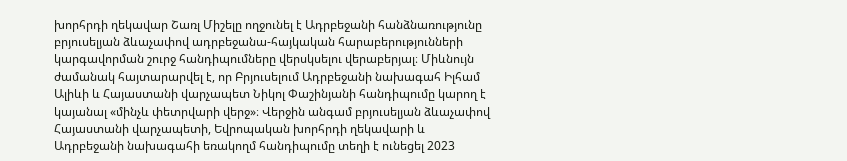խորհրդի ղեկավար Շառլ Միշելը ողջունել է Ադրբեջանի հանձնառությունը բրյուսելյան ձևաչափով ադրբեջանա-հայկական հարաբերությունների կարգավորման շուրջ հանդիպումները վերսկսելու վերաբերյալ։ Միևնույն ժամանակ հայտարարվել է, որ Բրյուսելում Ադրբեջանի նախագահ Իլհամ Ալիևի և Հայաստանի վարչապետ Նիկոլ Փաշինյանի հանդիպումը կարող է կայանալ «մինչև փետրվարի վերջ»։ Վերջին անգամ բրյուսելյան ձևաչափով Հայաստանի վարչապետի, Եվրոպական խորհրդի ղեկավարի և Ադրբեջանի նախագահի եռակողմ հանդիպումը տեղի է ունեցել 2023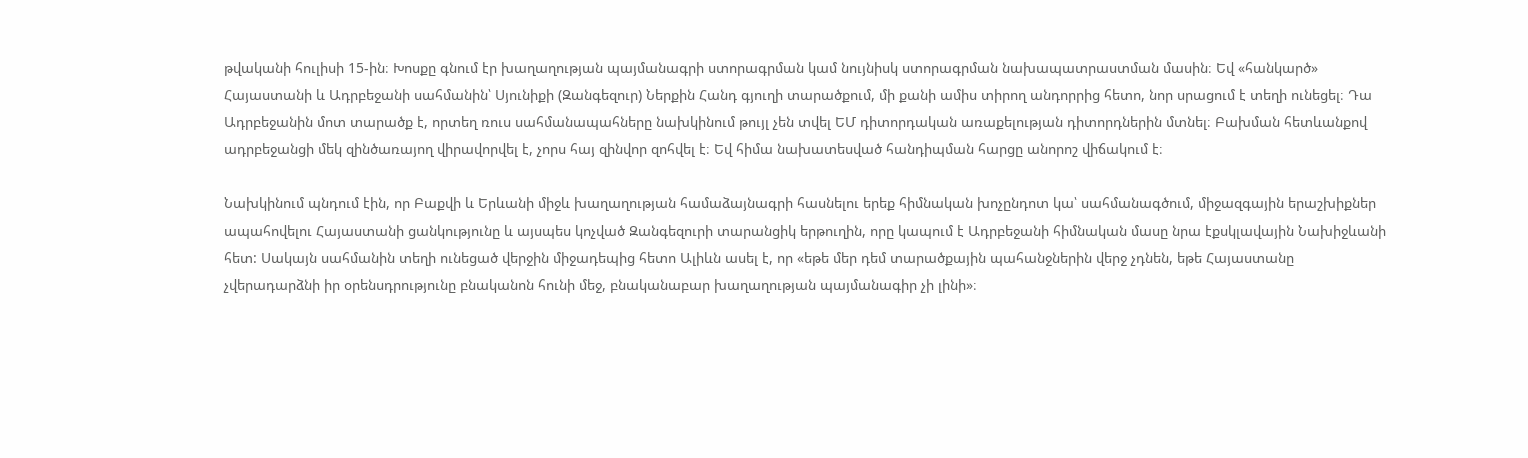թվականի հուլիսի 15-ին։ Խոսքը գնում էր խաղաղության պայմանագրի ստորագրման կամ նույնիսկ ստորագրման նախապատրաստման մասին։ Եվ «հանկարծ» Հայաստանի և Ադրբեջանի սահմանին՝ Սյունիքի (Զանգեզուր) Ներքին Հանդ գյուղի տարածքում, մի քանի ամիս տիրող անդորրից հետո, նոր սրացում է տեղի ունեցել։ Դա Ադրբեջանին մոտ տարածք է, որտեղ ռուս սահմանապահները նախկինում թույլ չեն տվել ԵՄ դիտորդական առաքելության դիտորդներին մտնել։ Բախման հետևանքով ադրբեջանցի մեկ զինծառայող վիրավորվել է, չորս հայ զինվոր զոհվել է։ Եվ հիմա նախատեսված հանդիպման հարցը անորոշ վիճակում է։

Նախկինում պնդում էին, որ Բաքվի և Երևանի միջև խաղաղության համաձայնագրի հասնելու երեք հիմնական խոչընդոտ կա՝ սահմանագծում, միջազգային երաշխիքներ ապահովելու Հայաստանի ցանկությունը և այսպես կոչված Զանգեզուրի տարանցիկ երթուղին, որը կապում է Ադրբեջանի հիմնական մասը նրա էքսկլավային Նախիջևանի հետ: Սակայն սահմանին տեղի ունեցած վերջին միջադեպից հետո Ալիևն ասել է, որ «եթե մեր դեմ տարածքային պահանջներին վերջ չդնեն, եթե Հայաստանը չվերադարձնի իր օրենսդրությունը բնականոն հունի մեջ, բնականաբար խաղաղության պայմանագիր չի լինի»։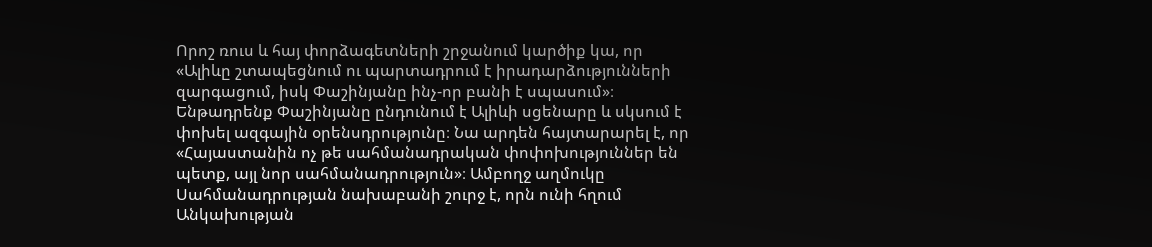Որոշ ռուս և հայ փորձագետների շրջանում կարծիք կա, որ «Ալիևը շտապեցնում ու պարտադրում է իրադարձությունների զարգացում, իսկ Փաշինյանը ինչ-որ բանի է սպասում»։ Ենթադրենք Փաշինյանը ընդունում է Ալիևի սցենարը և սկսում է փոխել ազգային օրենսդրությունը։ Նա արդեն հայտարարել է, որ «Հայաստանին ոչ թե սահմանադրական փոփոխություններ են պետք, այլ նոր սահմանադրություն»։ Ամբողջ աղմուկը Սահմանադրության նախաբանի շուրջ է, որն ունի հղում Անկախության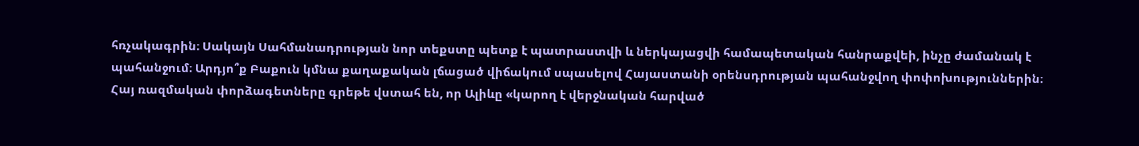հռչակագրին։ Սակայն Սահմանադրության նոր տեքստը պետք է պատրաստվի և ներկայացվի համապետական հանրաքվեի, ինչը ժամանակ է պահանջում։ Արդյո՞ք Բաքուն կմնա քաղաքական լճացած վիճակում սպասելով Հայաստանի օրենսդրության պահանջվող փոփոխություններին։ Հայ ռազմական փորձագետները գրեթե վստահ են, որ Ալիևը «կարող է վերջնական հարված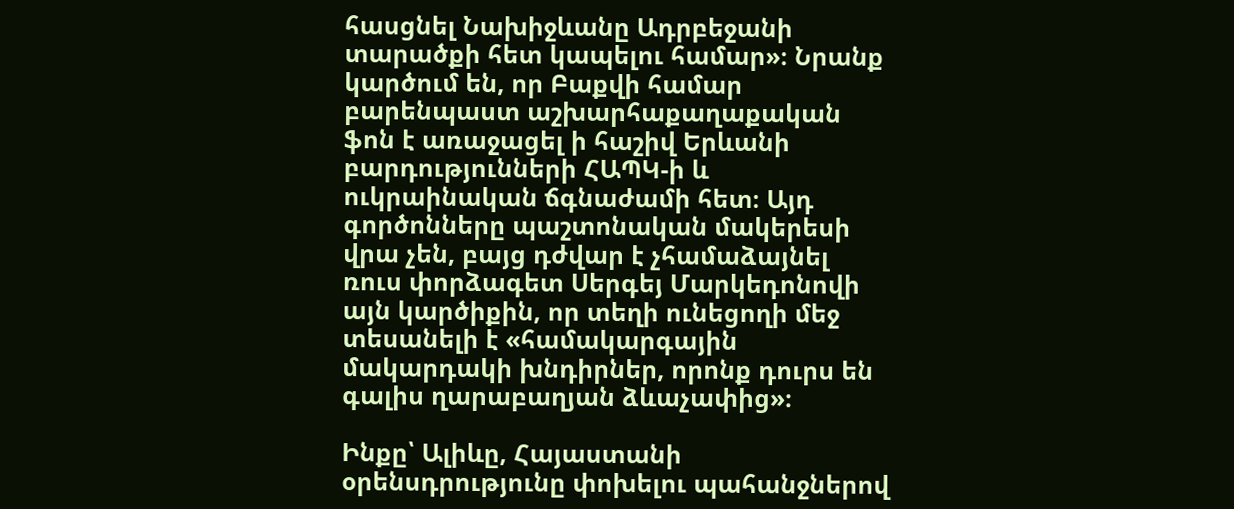հասցնել Նախիջևանը Ադրբեջանի տարածքի հետ կապելու համար»։ Նրանք կարծում են, որ Բաքվի համար բարենպաստ աշխարհաքաղաքական ֆոն է առաջացել ի հաշիվ Երևանի բարդությունների ՀԱՊԿ-ի և ուկրաինական ճգնաժամի հետ։ Այդ գործոնները պաշտոնական մակերեսի վրա չեն, բայց դժվար է չհամաձայնել ռուս փորձագետ Սերգեյ Մարկեդոնովի այն կարծիքին, որ տեղի ունեցողի մեջ տեսանելի է «համակարգային մակարդակի խնդիրներ, որոնք դուրս են գալիս ղարաբաղյան ձևաչափից»։

Ինքը՝ Ալիևը, Հայաստանի օրենսդրությունը փոխելու պահանջներով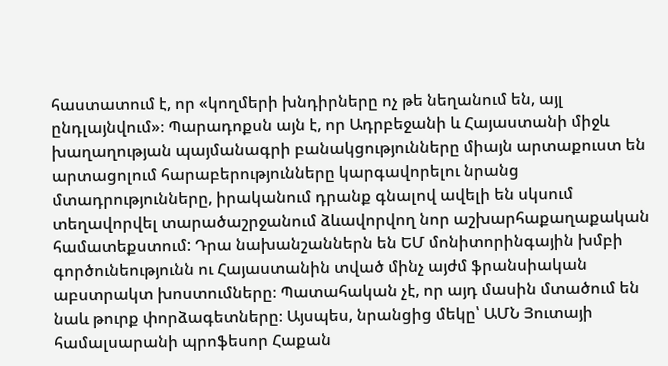հաստատում է, որ «կողմերի խնդիրները ոչ թե նեղանում են, այլ ընդլայնվում»։ Պարադոքսն այն է, որ Ադրբեջանի և Հայաստանի միջև խաղաղության պայմանագրի բանակցությունները միայն արտաքուստ են արտացոլում հարաբերությունները կարգավորելու նրանց մտադրությունները, իրականում դրանք գնալով ավելի են սկսում տեղավորվել տարածաշրջանում ձևավորվող նոր աշխարհաքաղաքական համատեքստում: Դրա նախանշաններն են ԵՄ մոնիտորինգային խմբի գործունեությունն ու Հայաստանին տված մինչ այժմ ֆրանսիական աբստրակտ խոստումները։ Պատահական չէ, որ այդ մասին մտածում են նաև թուրք փորձագետները։ Այսպես, նրանցից մեկը՝ ԱՄՆ Յուտայի համալսարանի պրոֆեսոր Հաքան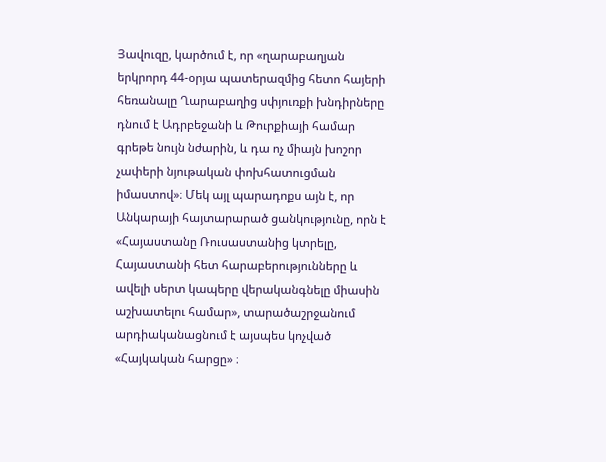Յավուզը, կարծում է, որ «ղարաբաղյան երկրորդ 44-օրյա պատերազմից հետո հայերի հեռանալը Ղարաբաղից սփյուռքի խնդիրները դնում է Ադրբեջանի և Թուրքիայի համար գրեթե նույն նժարին, և դա ոչ միայն խոշոր չափերի նյութական փոխհատուցման իմաստով»։ Մեկ այլ պարադոքս այն է, որ Անկարայի հայտարարած ցանկությունը, որն է «Հայաստանը Ռուսաստանից կտրելը, Հայաստանի հետ հարաբերությունները և ավելի սերտ կապերը վերականգնելը միասին աշխատելու համար», տարածաշրջանում արդիականացնում է այսպես կոչված «Հայկական հարցը» ։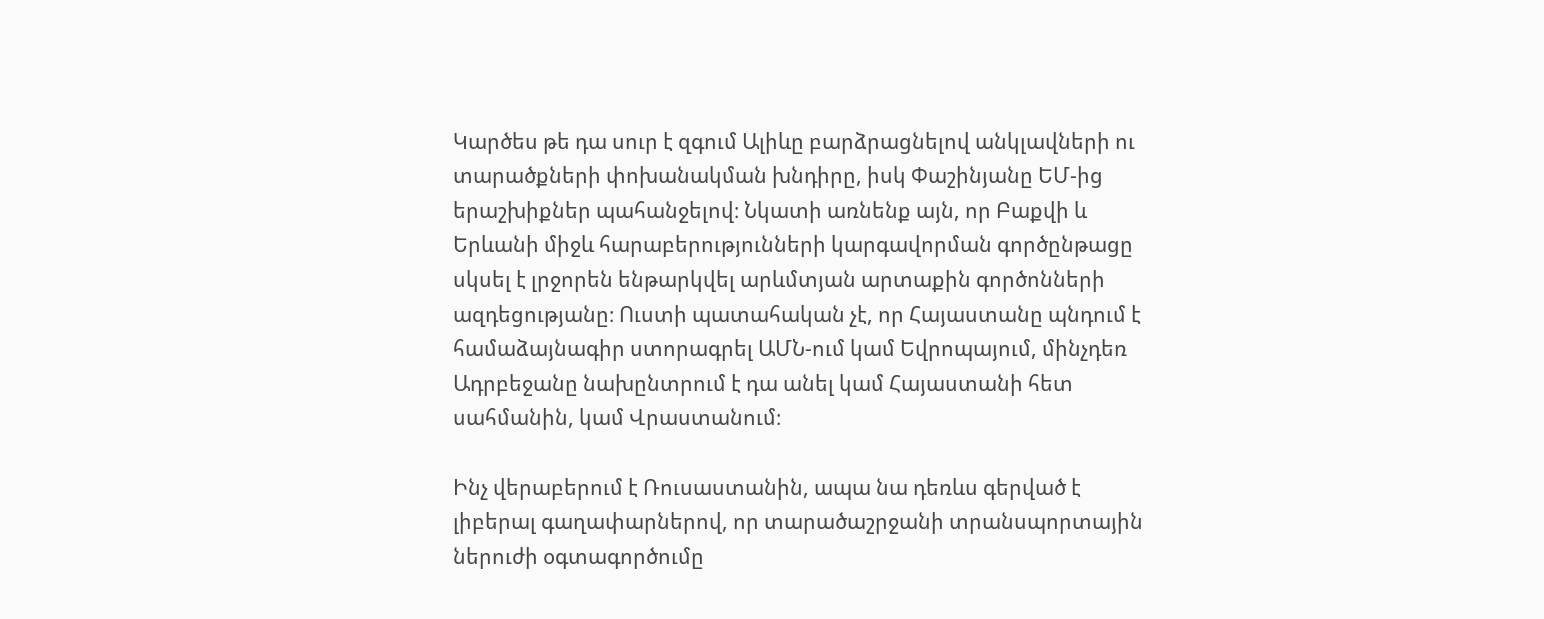Կարծես թե դա սուր է զգում Ալիևը բարձրացնելով անկլավների ու տարածքների փոխանակման խնդիրը, իսկ Փաշինյանը ԵՄ-ից երաշխիքներ պահանջելով։ Նկատի առնենք այն, որ Բաքվի և Երևանի միջև հարաբերությունների կարգավորման գործընթացը սկսել է լրջորեն ենթարկվել արևմտյան արտաքին գործոնների ազդեցությանը։ Ուստի պատահական չէ, որ Հայաստանը պնդում է համաձայնագիր ստորագրել ԱՄՆ-ում կամ Եվրոպայում, մինչդեռ Ադրբեջանը նախընտրում է դա անել կամ Հայաստանի հետ սահմանին, կամ Վրաստանում։

Ինչ վերաբերում է Ռուսաստանին, ապա նա դեռևս գերված է լիբերալ գաղափարներով, որ տարածաշրջանի տրանսպորտային ներուժի օգտագործումը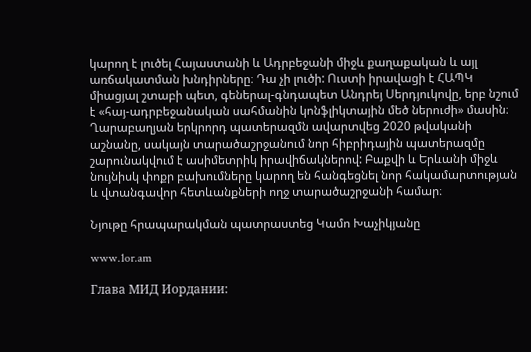կարող է լուծել Հայաստանի և Ադրբեջանի միջև քաղաքական և այլ առճակատման խնդիրները։ Դա չի լուծի: Ուստի իրավացի է ՀԱՊԿ միացյալ շտաբի պետ, գեներալ-գնդապետ Անդրեյ Սերդյուկովը, երբ նշում է «հայ-ադրբեջանական սահմանին կոնֆլիկտային մեծ ներուժի» մասին։ Ղարաբաղյան երկրորդ պատերազմն ավարտվեց 2020 թվականի աշնանը, սակայն տարածաշրջանում նոր հիբրիդային պատերազմը շարունակվում է ասիմետրիկ իրավիճակներով: Բաքվի և Երևանի միջև նույնիսկ փոքր բախումները կարող են հանգեցնել նոր հակամարտության և վտանգավոր հետևանքների ողջ տարածաշրջանի համար։

Նյութը հրապարակման պատրաստեց Կամո Խաչիկյանը

www.1or.am

Глава МИД Иордании: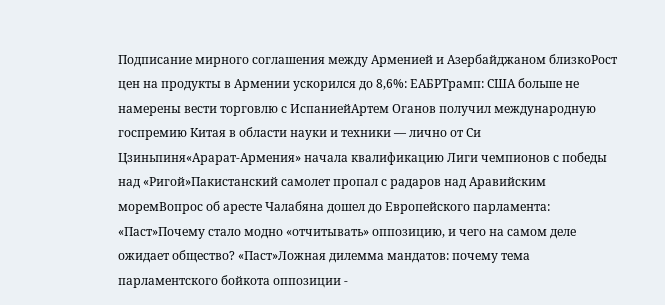Подписание мирного соглашения между Арменией и Азербайджаном близкоРост цен на продукты в Армении ускорился до 8,6%: ЕАБРТрамп: США больше не намерены вести торговлю с ИспаниейАртем Оганов получил международную госпремию Китая в области науки и техники — лично от Си Цзиньпиня«Арарат‑Армения» начала квалификацию Лиги чемпионов с победы над «Ригой»Пакистанский самолет пропал с радаров над Аравийским моремВопрос об аресте Чалабяна дошел до Европейского парламента: «Паст»Почему стало модно «отчитывать» оппозицию, и чего на самом деле ожидает общество? «Паст»Ложная дилемма мандатов: почему тема парламентского бойкота оппозиции -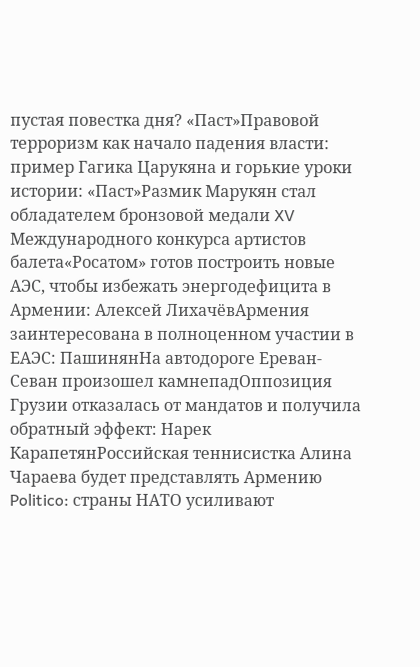пустая повестка дня? «Паст»Правовой терроризм как начало падения власти: пример Гагика Царукяна и горькие уроки истории: «Паст»Размик Марукян стал обладателем бронзовой медали XV Международного конкурса артистов балета«Росатом» готов построить новые АЭС, чтобы избежать энергодефицита в Армении: Алексей ЛихачёвАрмения заинтересована в полноценном участии в ЕАЭС: ПашинянНа автодороге Ереван-Севан произошел камнепадОппозиция Грузии отказалась от мандатов и получила обратный эффект: Нарек КарапетянРоссийская теннисистка Алина Чараева будет представлять Армению Politico: страны НАТО усиливают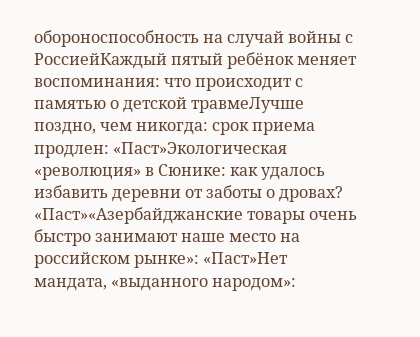обороноспособность на случай войны с РоссиейКаждый пятый ребёнок меняет воспоминания: что происходит с памятью о детской травмеЛучше поздно, чем никогда: срок приема продлен: «Паст»Экологическая «революция» в Сюнике: как удалось избавить деревни от заботы о дровах? «Паст»«Азербайджанские товары очень быстро занимают наше место на российском рынке»: «Паст»Нет мандата, «выданного народом»: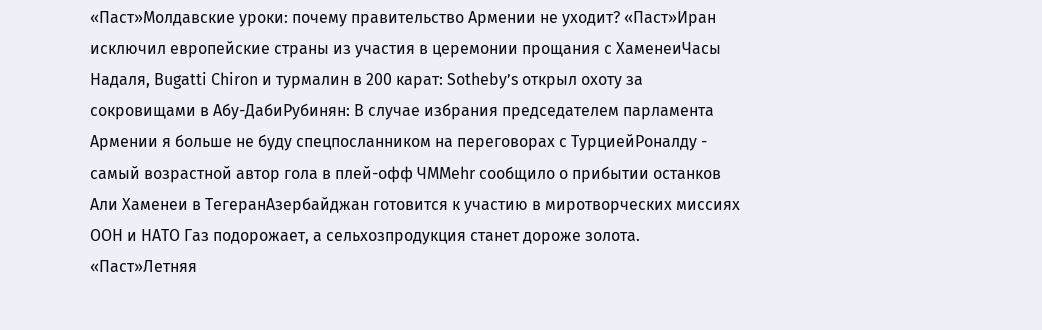«Паст»Молдавские уроки: почему правительство Армении не уходит? «Паст»Иран исключил европейские страны из участия в церемонии прощания с ХаменеиЧасы Надаля, Bugatti Chiron и турмалин в 200 карат: Sotheby’s открыл охоту за сокровищами в Абу-ДабиРубинян: В случае избрания председателем парламента Армении я больше не буду спецпосланником на переговорах с ТурциейРоналду - самый возрастной автор гола в плей-офф ЧМMehr сообщило о прибытии останков Али Хаменеи в ТегеранАзербайджан готовится к участию в миротворческих миссиях ООН и НАТО Газ подорожает, а сельхозпродукция станет дороже золота. «Паст»Летняя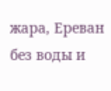жара, Ереван без воды и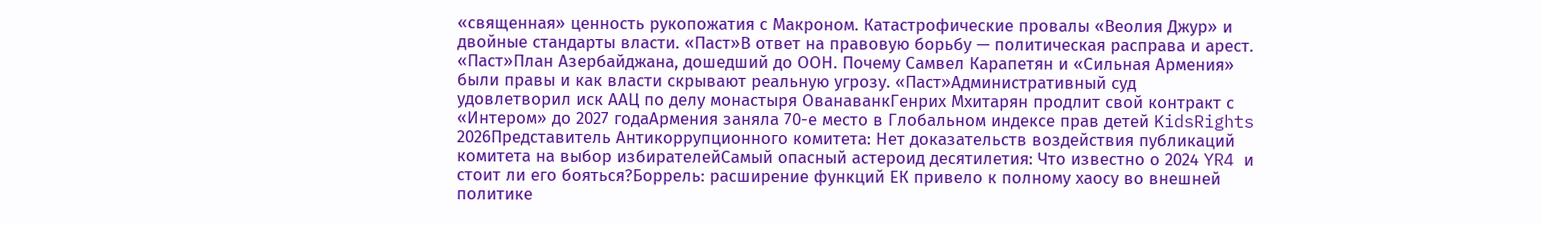«священная» ценность рукопожатия с Макроном. Катастрофические провалы «Веолия Джур» и двойные стандарты власти. «Паст»В ответ на правовую борьбу — политическая расправа и арест. «Паст»План Азербайджана, дошедший до ООН. Почему Самвел Карапетян и «Сильная Армения» были правы и как власти скрывают реальную угрозу. «Паст»Административный суд удовлетворил иск ААЦ по делу монастыря ОванаванкГенрих Мхитарян продлит свой контракт с «Интером» до 2027 годаАрмения заняла 70-е место в Глобальном индексе прав детей KidsRights 2026Представитель Антикоррупционного комитета: Нет доказательств воздействия публикаций комитета на выбор избирателейСамый опасный астероид десятилетия: Что известно о 2024 YR4 и стоит ли его бояться?Боррель: расширение функций ЕК привело к полному хаосу во внешней политике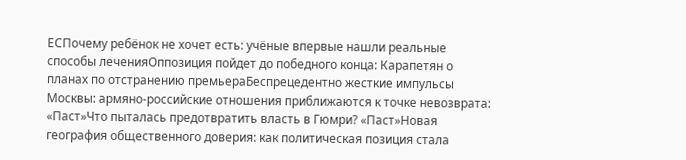ЕСПочему ребёнок не хочет есть: учёные впервые нашли реальные способы леченияОппозиция пойдет до победного конца: Карапетян о планах по отстранению премьераБеспрецедентно жесткие импульсы Москвы: армяно-российские отношения приближаются к точке невозврата: «Паст»Что пыталась предотвратить власть в Гюмри? «Паст»Новая география общественного доверия: как политическая позиция стала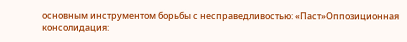основным инструментом борьбы с несправедливостью: «Паст»Оппозиционная консолидация: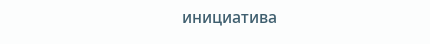инициатива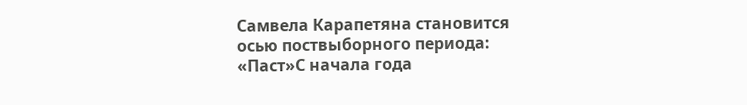Самвела Карапетяна становится осью поствыборного периода: «Паст»С начала года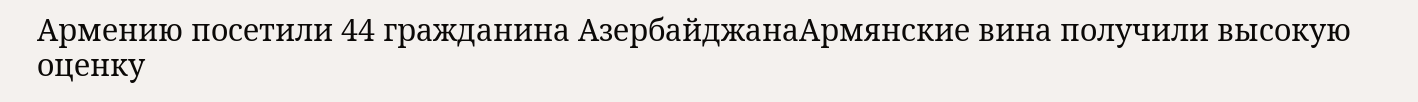Армению посетили 44 гражданина АзербайджанаАрмянские вина получили высокую оценку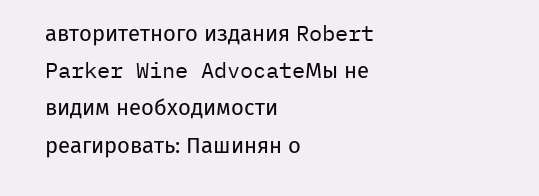авторитетного издания Robert Parker Wine AdvocateМы не видим необходимости реагировать: Пашинян о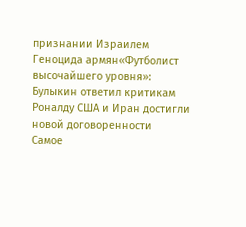признании Израилем Геноцида армян«Футболист высочайшего уровня»: Булыкин ответил критикам Роналду США и Иран достигли новой договоренности
Самое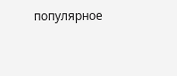популярное